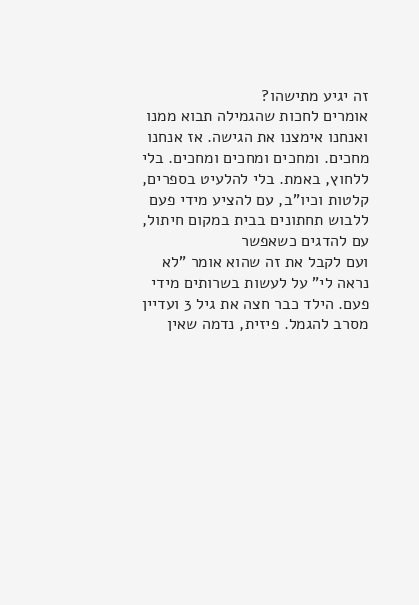זה יגיע מתישהו?
אומרים לחכות שהגמילה תבוא ממנו ואנחנו אימצנו את הגישה. אז אנחנו מחכים. ומחכים ומחכים ומחכים. בלי ללחוץ, באמת. בלי להלעיט בספרים, קלטות וכיו"ב, עם להציע מידי פעם ללבוש תחתונים בבית במקום חיתול, עם להדגים כשאפשר
ועם לקבל את זה שהוא אומר "לא נראה לי" על לעשות בשרותים מידי פעם. הילד כבר חצה את גיל 3 ועדיין מסרב להגמל. פיזית, נדמה שאין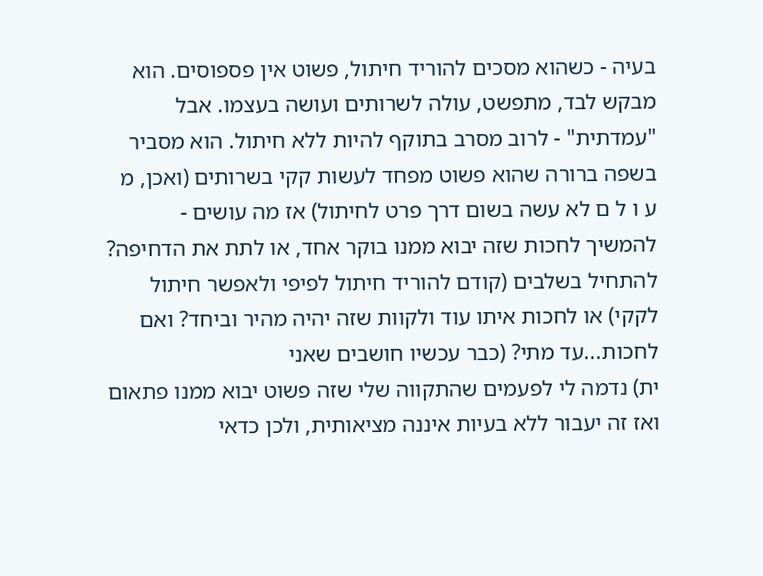בעיה - כשהוא מסכים להוריד חיתול, פשוט אין פספוסים. הוא מבקש לבד, מתפשט, עולה לשרותים ועושה בעצמו. אבל "עמדתית" - לרוב מסרב בתוקף להיות ללא חיתול. הוא מסביר בשפה ברורה שהוא פשוט מפחד לעשות קקי בשרותים (ואכן, מ ע ו ל ם לא עשה בשום דרך פרט לחיתול) אז מה עושים - להמשיך לחכות שזה יבוא ממנו בוקר אחד, או לתת את הדחיפה? להתחיל בשלבים (קודם להוריד חיתול לפיפי ולאפשר חיתול לקקי) או לחכות איתו עוד ולקוות שזה יהיה מהיר וביחד? ואם לחכות...עד מתי? (כבר עכשיו חושבים שאני
ית) נדמה לי לפעמים שהתקווה שלי שזה פשוט יבוא ממנו פתאום ואז זה יעבור ללא בעיות איננה מציאותית, ולכן כדאי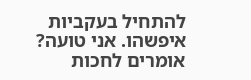להתחיל בעקביות איפשהו. אני טועה?
אומרים לחכות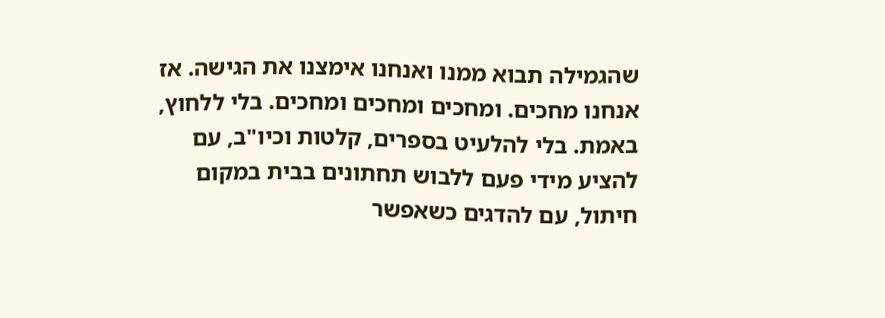שהגמילה תבוא ממנו ואנחנו אימצנו את הגישה. אז אנחנו מחכים. ומחכים ומחכים ומחכים. בלי ללחוץ, באמת. בלי להלעיט בספרים, קלטות וכיו"ב, עם להציע מידי פעם ללבוש תחתונים בבית במקום חיתול, עם להדגים כשאפשר